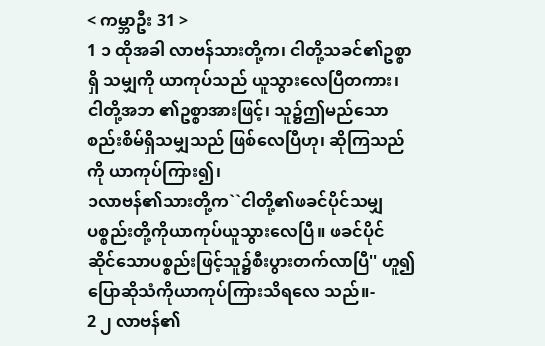< ကမ္ဘာဦး 31 >
1 ၁ ထိုအခါ လာဗန်သားတို့က၊ ငါတို့သခင်၏ဥစ္စာရှိ သမျှကို ယာကုပ်သည် ယူသွားလေပြီတကား၊ ငါတို့အဘ ၏ဥစ္စာအားဖြင့်၊ သူ၌ဤမည်သော စည်းစိမ်ရှိသမျှသည် ဖြစ်လေပြီဟု၊ ဆိုကြသည်ကို ယာကုပ်ကြား၍၊
၁လာဗန်၏သားတို့က``ငါတို့၏ဖခင်ပိုင်သမျှ ပစ္စည်းတို့ကိုယာကုပ်ယူသွားလေပြီ။ ဖခင်ပိုင် ဆိုင်သောပစ္စည်းဖြင့်သူ၌စီးပွားတက်လာပြီ'' ဟူ၍ပြောဆိုသံကိုယာကုပ်ကြားသိရလေ သည်။-
2 ၂ လာဗန်၏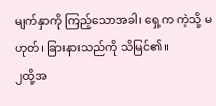မျက်နှာကို ကြည့်သောအခါ၊ ရှေ့က ကဲ့သို့ မဟုတ်၊ ခြားနားသည်ကို သိမြင်၏။
၂ထို့အ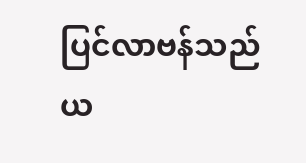ပြင်လာဗန်သည်ယ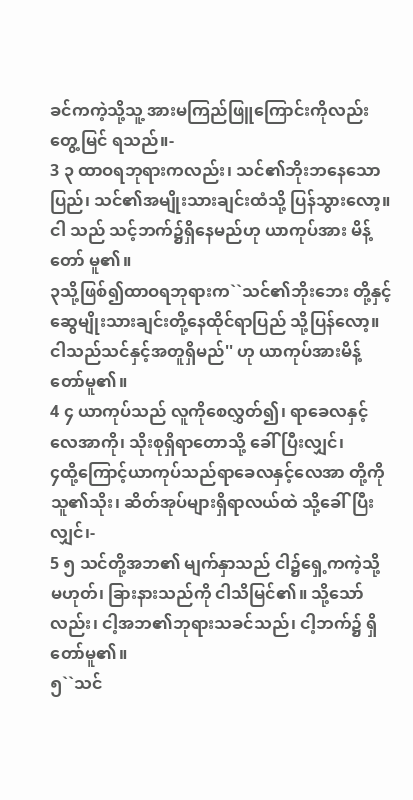ခင်ကကဲ့သို့သူ့ အားမကြည်ဖြူကြောင်းကိုလည်းတွေ့မြင် ရသည်။-
3 ၃ ထာဝရဘုရားကလည်း၊ သင်၏ဘိုးဘနေသော ပြည်၊ သင်၏အမျိုးသားချင်းထံသို့ ပြန်သွားလော့။ ငါ သည် သင့်ဘက်၌ရှိနေမည်ဟု ယာကုပ်အား မိန့်တော် မူ၏။
၃သို့ဖြစ်၍ထာဝရဘုရားက``သင်၏ဘိုးဘေး တို့နှင့်ဆွေမျိုးသားချင်းတို့နေထိုင်ရာပြည် သို့ပြန်လော့။ ငါသည်သင်နှင့်အတူရှိမည်'' ဟု ယာကုပ်အားမိန့်တော်မူ၏။
4 ၄ ယာကုပ်သည် လူကိုစေလွှတ်၍၊ ရာခေလနှင့် လေအာကို၊ သိုးစုရှိရာတောသို့ ခေါ်ပြီးလျှင်၊
၄ထို့ကြောင့်ယာကုပ်သည်ရာခေလနှင့်လေအာ တို့ကိုသူ၏သိုး၊ ဆိတ်အုပ်များရှိရာလယ်ထဲ သို့ခေါ်ပြီးလျှင်၊-
5 ၅ သင်တို့အဘ၏ မျက်နှာသည် ငါ၌ရှေ့ကကဲ့သို့ မဟုတ်၊ ခြားနားသည်ကို ငါသိမြင်၏။ သို့သော်လည်း၊ ငါ့အဘ၏ဘုရားသခင်သည်၊ ငါ့ဘက်၌ ရှိတော်မူ၏။
၅``သင်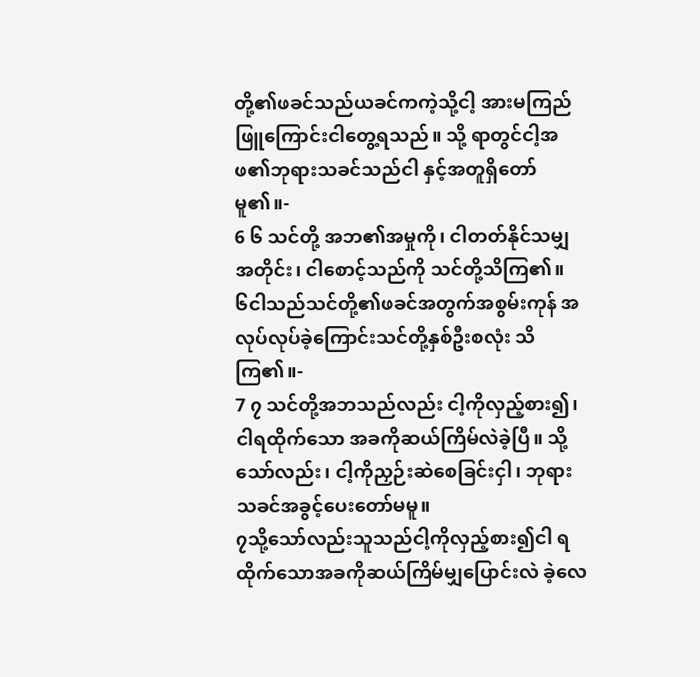တို့၏ဖခင်သည်ယခင်ကကဲ့သို့ငါ့ အားမကြည်ဖြူကြောင်းငါတွေ့ရသည်။ သို့ ရာတွင်ငါ့အဖ၏ဘုရားသခင်သည်ငါ နှင့်အတူရှိတော်မူ၏။-
6 ၆ သင်တို့ အဘ၏အမှုကို၊ ငါတတ်နိုင်သမျှ အတိုင်း၊ ငါစောင့်သည်ကို သင်တို့သိကြ၏။
၆ငါသည်သင်တို့၏ဖခင်အတွက်အစွမ်းကုန် အလုပ်လုပ်ခဲ့ကြောင်းသင်တို့နှစ်ဦးစလုံး သိကြ၏။-
7 ၇ သင်တို့အဘသည်လည်း ငါ့ကိုလှည့်စား၍၊ ငါရထိုက်သော အခကိုဆယ်ကြိမ်လဲခဲ့ပြီ။ သို့သော်လည်း၊ ငါ့ကိုညှဉ်းဆဲစေခြင်းငှါ၊ ဘုရားသခင်အခွင့်ပေးတော်မမူ။
၇သို့သော်လည်းသူသည်ငါ့ကိုလှည့်စား၍ငါ ရထိုက်သောအခကိုဆယ်ကြိမ်မျှပြောင်းလဲ ခဲ့လေ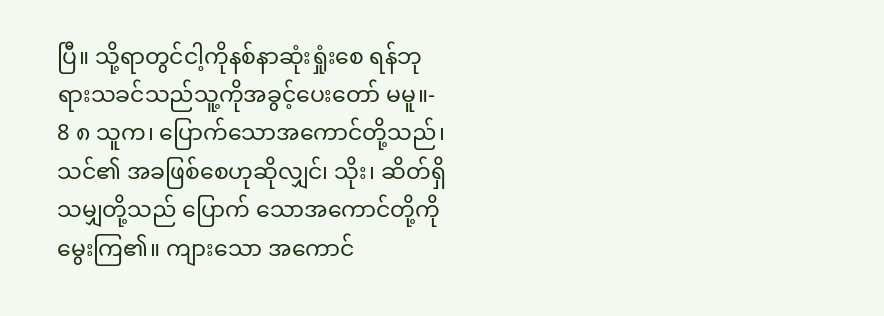ပြီ။ သို့ရာတွင်ငါ့ကိုနစ်နာဆုံးရှုံးစေ ရန်ဘုရားသခင်သည်သူ့ကိုအခွင့်ပေးတော် မမူ။-
8 ၈ သူက၊ ပြောက်သောအကောင်တို့သည်၊ သင်၏ အခဖြစ်စေဟုဆိုလျှင်၊ သိုး၊ ဆိတ်ရှိသမျှတို့သည် ပြောက် သောအကောင်တို့ကို မွေးကြ၏။ ကျားသော အကောင်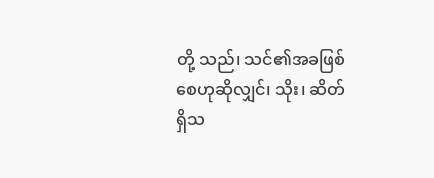တို့ သည်၊ သင်၏အခဖြစ်စေဟုဆိုလျှင်၊ သိုး၊ ဆိတ် ရှိသ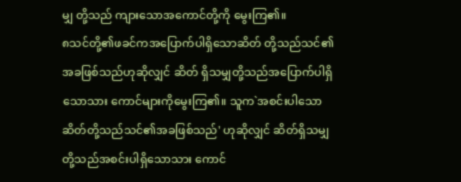မျှ တို့သည် ကျားသောအကောင်တို့ကို မွေးကြ၏။
၈သင်တို့၏ဖခင်ကအပြောက်ပါရှိသောဆိတ် တို့သည်သင်၏အခဖြစ်သည်ဟုဆိုလျှင် ဆိတ် ရှိသမျှတို့သည်အပြောက်ပါရှိသောသား ကောင်များကိုမွေးကြ၏။ သူက`အစင်းပါသော ဆိတ်တို့သည်သင်၏အခဖြစ်သည်' ဟုဆိုလျှင် ဆိတ်ရှိသမျှတို့သည်အစင်းပါရှိသောသား ကောင်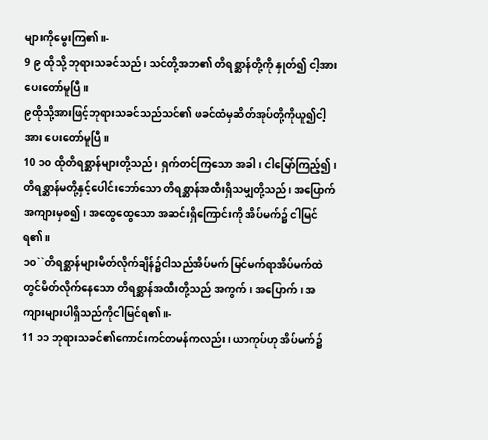များကိုမွေးကြ၏။-
9 ၉ ထိုသို့ ဘုရားသခင်သည်၊ သင်တို့အဘ၏ တိရစ္ဆာန်တို့ကို နှုတ်၍ ငါ့အားပေးတော်မူပြီ။
၉ထိုသို့အားဖြင့်ဘုရားသခင်သည်သင်၏ ဖခင်ထံမှဆိတ်အုပ်တို့ကိုယူ၍ငါ့အား ပေးတော်မူပြီ။
10 ၁၀ ထိုတိရစ္ဆာန်များတို့သည်၊ ရှက်တင်ကြသော အခါ၊ ငါမြော်ကြည့်၍၊ တိရစ္ဆာန်မတို့နှင့်ပေါင်းဘော်သော တိရစ္ဆာန်အထီးရှိသမျှတို့သည်၊ အပြောက်အကျားမှစ၍၊ အထွေထွေသော အဆင်းရှိကြောင်းကို အိပ်မက်၌ ငါမြင် ရ၏။
၁၀``တိရစ္ဆာန်များမိတ်လိုက်ချိန်၌ငါသည်အိပ်မက် မြင်မက်ရာအိပ်မက်ထဲတွင်မိတ်လိုက်နေသော တိရစ္ဆာန်အထီးတို့သည် အကွက်၊ အပြောက်၊ အကျားများပါရှိသည်ကိုငါမြင်ရ၏။-
11 ၁၁ ဘုရားသခင်၏ကောင်းကင်တမန်ကလည်း၊ ယာကုပ်ဟု အိပ်မက်၌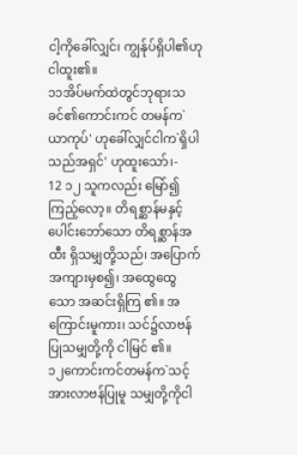ငါ့ကိုခေါ်လျှင်၊ ကျွန်ုပ်ရှိပါ၏ဟု ငါထူး၏။
၁၁အိပ်မက်ထဲတွင်ဘုရားသခင်၏ကောင်းကင် တမန်က`ယာကုပ်' ဟုခေါ်လျှင်ငါက`ရှိပါ သည်အရှင်' ဟုထူးသော်၊-
12 ၁၂ သူကလည်း မြော်၍ကြည့်လော့။ တိရစ္ဆာန်မနှင့် ပေါင်းဘော်သော တိရစ္ဆာန်အထီး ရှိသမျှတို့သည်၊ အပြောက်အကျားမှစ၍၊ အထွေထွေသော အဆင်းရှိကြ ၏။ အကြောင်းမူကား၊ သင်၌လာဗန်ပြုသမျှတို့ကို ငါမြင် ၏။
၁၂ကောင်းကင်တမန်က`သင့်အားလာဗန်ပြုမူ သမျှတို့ကိုငါ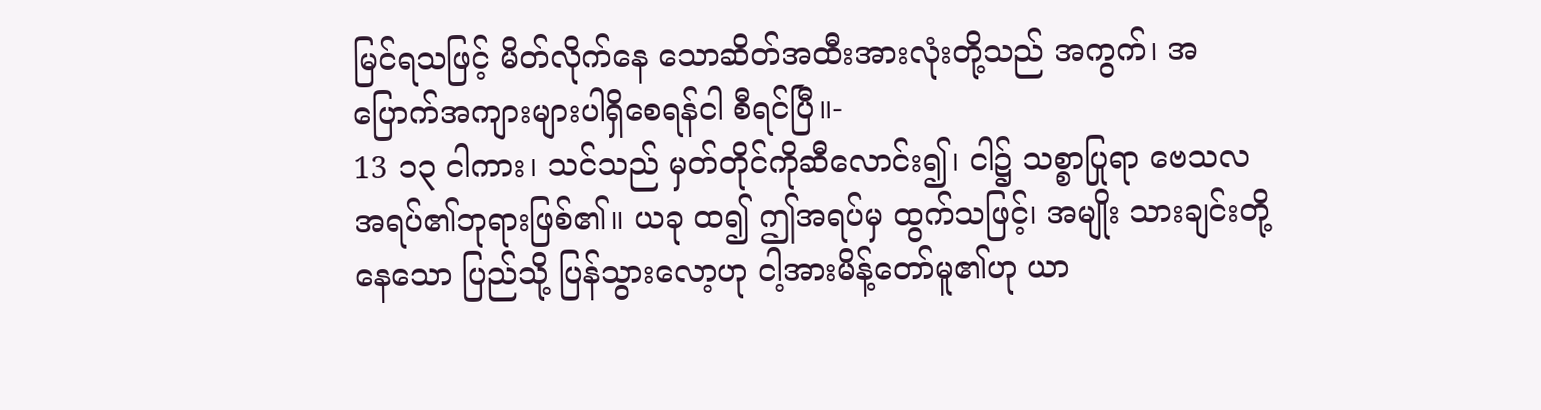မြင်ရသဖြင့် မိတ်လိုက်နေ သောဆိတ်အထီးအားလုံးတို့သည် အကွက်၊ အပြောက်အကျားများပါရှိစေရန်ငါ စီရင်ပြီ။-
13 ၁၃ ငါကား၊ သင်သည် မှတ်တိုင်ကိုဆီလောင်း၍၊ ငါ၌ သစ္စာပြုရာ ဗေသလအရပ်၏ဘုရားဖြစ်၏။ ယခု ထ၍ ဤအရပ်မှ ထွက်သဖြင့်၊ အမျိုး သားချင်းတို့နေသော ပြည်သို့ ပြန်သွားလော့ဟု ငါ့အားမိန့်တော်မူ၏ဟု ယာ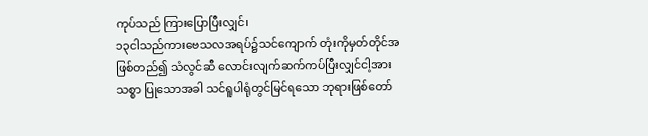ကုပ်သည် ကြားပြောပြီးလျှင်၊
၁၃ငါသည်ကားဗေသလအရပ်၌သင်ကျောက် တုံးကိုမှတ်တိုင်အဖြစ်တည်၍ သံလွင်ဆီ လောင်းလျက်ဆက်ကပ်ပြီးလျှင်ငါ့အားသစ္စာ ပြုသောအခါ သင်ရူပါရုံတွင်မြင်ရသော ဘုရားဖြစ်တော်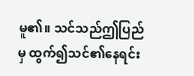မူ၏။ သင်သည်ဤပြည်မှ ထွက်၍သင်၏နေရင်း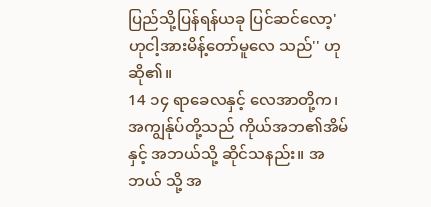ပြည်သို့ပြန်ရန်ယခု ပြင်ဆင်လော့' ဟုငါ့အားမိန့်တော်မူလေ သည်'' ဟုဆို၏။
14 ၁၄ ရာခေလနှင့် လေအာတို့က၊ အကျွန်ုပ်တို့သည် ကိုယ်အဘ၏အိမ်နှင့် အဘယ်သို့ ဆိုင်သနည်း။ အဘယ် သို့ အ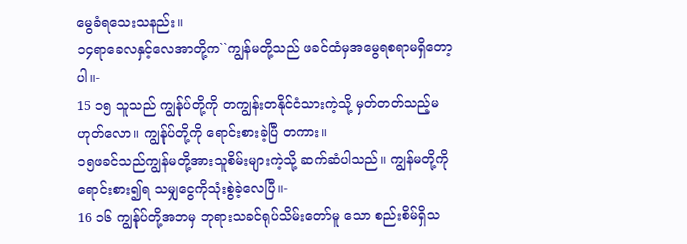မွေခံရသေးသနည်း။
၁၄ရာခေလနှင့်လေအာတို့က``ကျွန်မတို့သည် ဖခင်ထံမှအမွေရစရာမရှိတော့ပါ။-
15 ၁၅ သူသည် ကျွန်ုပ်တို့ကို တကျွန်းတနိုင်ငံသားကဲ့သို့ မှတ်တတ်သည့်မဟုတ်လော။ ကျွန်ုပ်တို့ကို ရောင်းစားခဲ့ပြီ တကား။
၁၅ဖခင်သည်ကျွန်မတို့အားသူစိမ်းများကဲ့သို့ ဆက်ဆံပါသည်။ ကျွန်မတို့ကိုရောင်းစား၍ရ သမျှငွေကိုသုံးစွဲခဲ့လေပြီ။-
16 ၁၆ ကျွန်ုပ်တို့အဘမှ ဘုရားသခင်ရုပ်သိမ်းတော်မူ သော စည်းစိမ်ရှိသ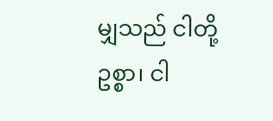မျှသည် ငါတို့ဥစ္စာ၊ ငါ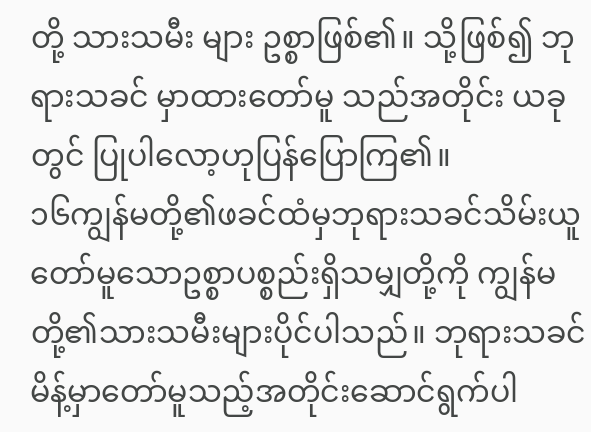တို့ သားသမီး များ ဥစ္စာဖြစ်၏။ သို့ဖြစ်၍ ဘုရားသခင် မှာထားတော်မူ သည်အတိုင်း ယခုတွင် ပြုပါလော့ဟုပြန်ပြောကြ၏။
၁၆ကျွန်မတို့၏ဖခင်ထံမှဘုရားသခင်သိမ်းယူ တော်မူသောဥစ္စာပစ္စည်းရှိသမျှတို့ကို ကျွန်မ တို့၏သားသမီးများပိုင်ပါသည်။ ဘုရားသခင် မိန့်မှာတော်မူသည့်အတိုင်းဆောင်ရွက်ပါ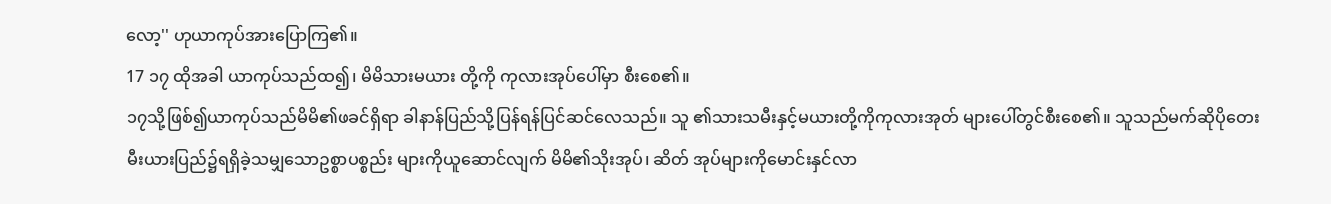လော့'' ဟုယာကုပ်အားပြောကြ၏။
17 ၁၇ ထိုအခါ ယာကုပ်သည်ထ၍၊ မိမိသားမယား တို့ကို ကုလားအုပ်ပေါ်မှာ စီးစေ၏။
၁၇သို့ဖြစ်၍ယာကုပ်သည်မိမိ၏ဖခင်ရှိရာ ခါနာန်ပြည်သို့ပြန်ရန်ပြင်ဆင်လေသည်။ သူ ၏သားသမီးနှင့်မယားတို့ကိုကုလားအုတ် များပေါ်တွင်စီးစေ၏။ သူသည်မက်ဆိုပိုတေး မီးယားပြည်၌ရရှိခဲ့သမျှသောဥစ္စာပစ္စည်း များကိုယူဆောင်လျက် မိမိ၏သိုးအုပ်၊ ဆိတ် အုပ်များကိုမောင်းနှင်လာ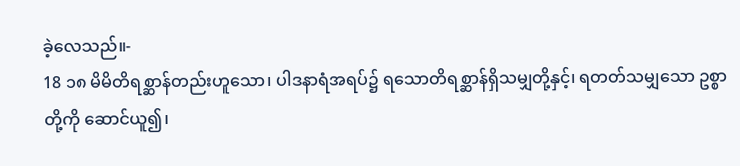ခဲ့လေသည်။-
18 ၁၈ မိမိတိရစ္ဆာန်တည်းဟူသော၊ ပါဒနာရံအရပ်၌ ရသောတိရစ္ဆာန်ရှိသမျှတို့နှင့်၊ ရတတ်သမျှသော ဥစ္စာ တို့ကို ဆောင်ယူ၍၊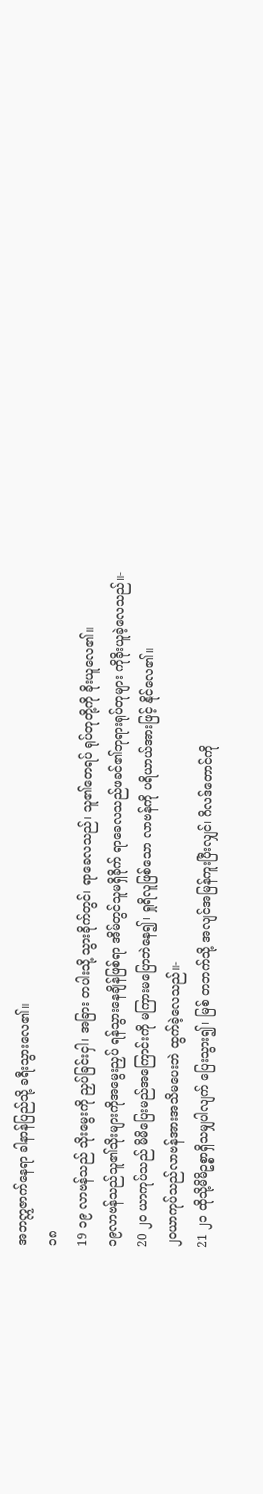အဘဣဇာက်နေရာ ခါနာန်ပြည်သို့ ခရီးသွားလေ၏။
၁၈
19 ၁၉ လာဗန်သည် သိုးမွေးကို ညှပ်ခြင်းငှါ၊ အခြား တပါးသို့ သွားခိုက်တွင်၊ ရာခေလသည်၊ သူ၏တေရပ် ရုပ်တုတို့ကို ခိုးယူလေ၏။
၁၉လာဗန်သည်သူ၏သိုးများကိုအမွေးညှပ် ရန်သွားနေချိန်ဖြစ်ရာ အိမ်တွင်သူမရှိခိုက် ရာခေလသည်ဖခင်၏ဘုရားရုပ်တုများ ကိုခိုးယူခဲ့လေသည်။-
20 ၂၀ ယာကုပ်သည် မိမိပြေးမည်အကြောင်းကို မကြားမပြောဘဲနေ၍၊ ရှုရိလူဖြစ်သော လာဗန်ကို ပရိယာယ်အားဖြင့် နိုင်လေ၏။
၂၀ယာကုပ်သည်လာဗန်အားအသိမပေးဘဲ ထွက်ခဲ့လေသည်။-
21 ၂၁ ထိုသို့မိမိဥစ္စာရှိသမျှပါလျက် ပြေးသွား၍၊ မြစ် တဘက်သို့ အလျင်အမြန်ကူးပြီးလျှင်၊ ဂိလဒ်တောင်ကို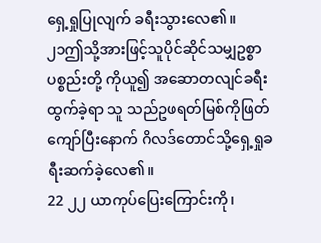ရှေ့ရှုပြုလျက် ခရီးသွားလေ၏။
၂၁ဤသို့အားဖြင့်သူပိုင်ဆိုင်သမျှဥစ္စာပစ္စည်းတို့ ကိုယူ၍ အဆောတလျင်ခရီးထွက်ခဲ့ရာ သူ သည်ဥဖရတ်မြစ်ကိုဖြတ်ကျော်ပြီးနောက် ဂိလဒ်တောင်သို့ရှေ့ရှုခရီးဆက်ခဲ့လေ၏။
22 ၂၂ ယာကုပ်ပြေးကြောင်းကို၊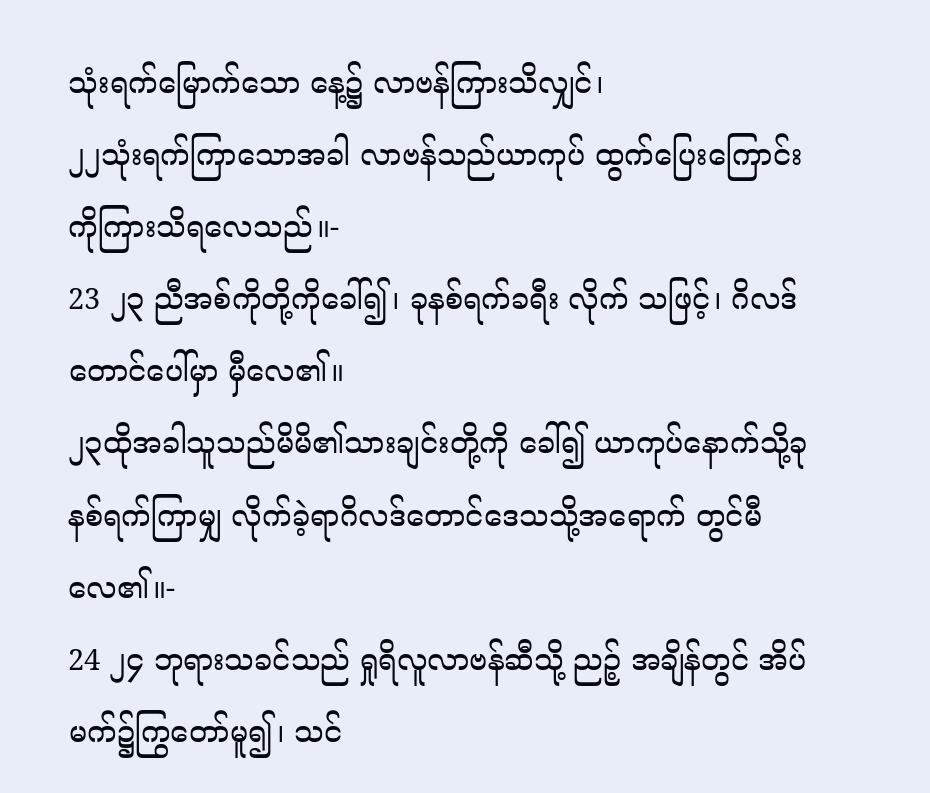သုံးရက်မြောက်သော နေ့၌ လာဗန်ကြားသိလျှင်၊
၂၂သုံးရက်ကြာသောအခါ လာဗန်သည်ယာကုပ် ထွက်ပြေးကြောင်းကိုကြားသိရလေသည်။-
23 ၂၃ ညီအစ်ကိုတို့ကိုခေါ်၍၊ ခုနစ်ရက်ခရီး လိုက် သဖြင့်၊ ဂိလဒ်တောင်ပေါ်မှာ မှီလေ၏။
၂၃ထိုအခါသူသည်မိမိ၏သားချင်းတို့ကို ခေါ်၍ ယာကုပ်နောက်သို့ခုနစ်ရက်ကြာမျှ လိုက်ခဲ့ရာဂိလဒ်တောင်ဒေသသို့အရောက် တွင်မီလေ၏။-
24 ၂၄ ဘုရားသခင်သည် ရှုရိလူလာဗန်ဆီသို့ ညဉ့် အချိန်တွင် အိပ်မက်၌ကြွတော်မူ၍၊ သင်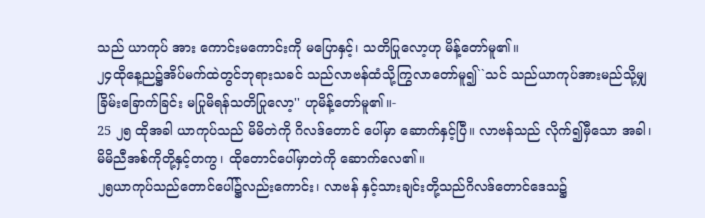သည် ယာကုပ် အား ကောင်းမကောင်းကို မပြောနှင့်၊ သတိပြုလော့ဟု မိန့်တော်မူ၏။
၂၄ထိုနေ့ည၌အိပ်မက်ထဲတွင်ဘုရားသခင် သည်လာဗန်ထံသို့ကြွလာတော်မူ၍``သင် သည်ယာကုပ်အားမည်သို့မျှခြိမ်းခြောက်ခြင်း မပြုမိရန်သတိပြုလော့'' ဟုမိန့်တော်မူ၏။-
25 ၂၅ ထိုအခါ ယာကုပ်သည် မိမိတဲကို ဂိလဒ်တောင် ပေါ်မှာ ဆောက်နှင့်ပြီ။ လာဗန်သည် လိုက်၍မှီသော အခါ၊ မိမိညီအစ်ကိုတို့နှင့်တကွ၊ ထိုတောင်ပေါ်မှာတဲကို ဆောက်လေ၏။
၂၅ယာကုပ်သည်တောင်ပေါ်၌လည်းကောင်း၊ လာဗန် နှင့်သားချင်းတို့သည်ဂိလဒ်တောင်ဒေသ၌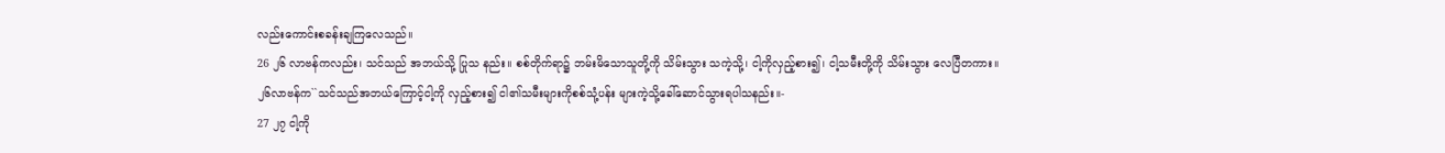လည်းကောင်းစခန်းချကြလေသည်။
26 ၂၆ လာဗန်ကလည်း၊ သင်သည် အဘယ်သို့ ပြုသ နည်း။ စစ်တိုက်ရာ၌ ဘမ်းမိသောသူတို့ကို သိမ်းသွား သကဲ့သို့၊ ငါ့ကိုလှည့်စား၍၊ ငါ့သမီးတို့ကို သိမ်းသွား လေပြီတကား။
၂၆လာဗန်က``သင်သည်အဘယ်ကြောင့်ငါ့ကို လှည့်စား၍ ငါ၏သမီးများကိုစစ်သုံ့ပန်း များကဲ့သို့ခေါ်ဆောင်သွားရပါသနည်း။-
27 ၂၇ ငါ့ကို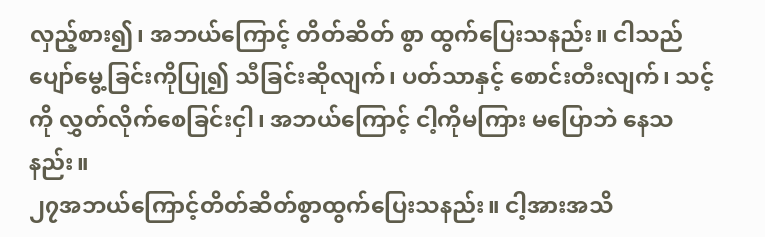လှည့်စား၍၊ အဘယ်ကြောင့် တိတ်ဆိတ် စွာ ထွက်ပြေးသနည်း။ ငါသည် ပျော်မွေ့ခြင်းကိုပြု၍ သီခြင်းဆိုလျက်၊ ပတ်သာနှင့် စောင်းတီးလျက်၊ သင့်ကို လွှတ်လိုက်စေခြင်းငှါ၊ အဘယ်ကြောင့် ငါ့ကိုမကြား မပြောဘဲ နေသနည်း။
၂၇အဘယ်ကြောင့်တိတ်ဆိတ်စွာထွက်ပြေးသနည်း။ ငါ့အားအသိ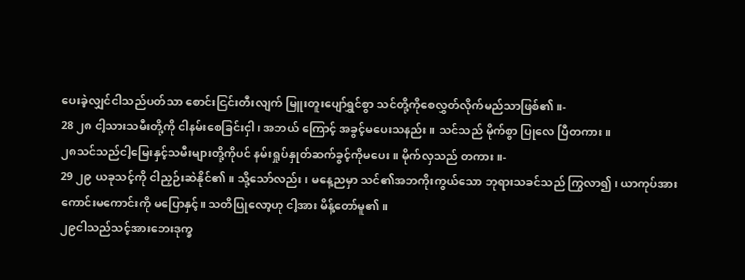ပေးခဲ့လျှင်ငါသည်ပတ်သာ စောင်းငြင်းတီးလျက် မြူးတူးပျော်ရွှင်စွာ သင်တို့ကိုစေလွှတ်လိုက်မည်သာဖြစ်၏။-
28 ၂၈ ငါ့သားသမီးတို့ကို ငါနမ်းစေခြင်းငှါ၊ အဘယ် ကြောင့် အခွင့်မပေးသနည်း။ သင်သည် မိုက်စွာ ပြုလေ ပြီတကား။
၂၈သင်သည်ငါ့မြေးနှင့်သမီးများတို့ကိုပင် နမ်းရှုပ်နှုတ်ဆက်ခွင့်ကိုမပေး။ မိုက်လှသည် တကား။-
29 ၂၉ ယခုသင့်ကို ငါညှဉ်းဆဲနိုင်၏။ သို့သော်လည်း၊ မနေ့ညမှာ သင်၏အဘကိုးကွယ်သော ဘုရားသခင်သည် ကြွလာ၍၊ ယာကုပ်အား ကောင်းမကောင်းကို မပြောနှင့်။ သတိပြုလော့ဟု ငါ့အား မိန့်တော်မူ၏။
၂၉ငါသည်သင့်အားဘေးဒုက္ခ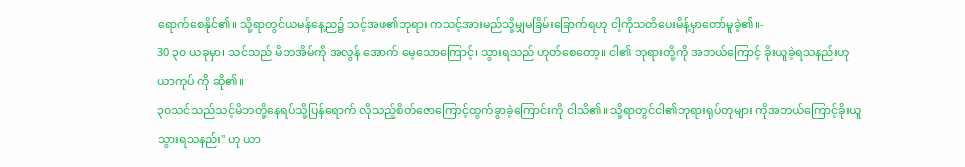ရောက်စေနိုင်၏။ သို့ရာတွင်ယမန်နေ့ည၌ သင့်အဖ၏ဘုရား ကသင့်အားမည်သို့မျှမခြိမ်းခြောက်ရဟု ငါ့ကိုသတိပေးမိန့်မှာတော်မူခဲ့၏။-
30 ၃၀ ယခုမှာ၊ သင်သည် မိဘအိမ်ကို အလွန် အောက် မေ့သောကြောင့်၊ သွားရသည် ဟုတ်စေတော့။ ငါ၏ ဘုရားတို့ကို အဘယ်ကြောင့် ခိုးယူခဲ့ရသနည်းဟု ယာကုပ် ကို ဆို၏။
၃၀သင်သည်သင့်မိဘတို့နေရပ်သို့ပြန်ရောက် လိုသည့်စိတ်ဇောကြောင့်ထွက်ခွာခဲ့ကြောင်းကို ငါသိ၏။ သို့ရာတွင်ငါ၏ဘုရားရုပ်တုများ ကိုအဘယ်ကြောင့်ခိုးယူသွားရသနည်း'' ဟု ယာ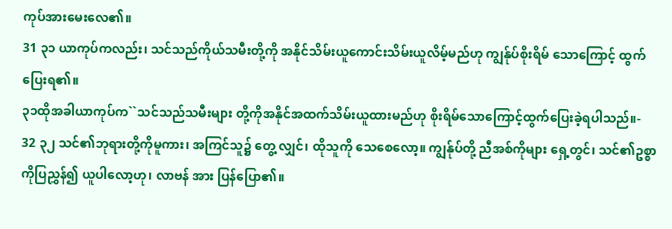ကုပ်အားမေးလေ၏။
31 ၃၁ ယာကုပ်ကလည်း၊ သင်သည်ကိုယ်သမီးတို့ကို အနိုင်သိမ်းယူကောင်းသိမ်းယူလိမ့်မည်ဟု ကျွန်ုပ်စိုးရိမ် သောကြောင့် ထွက်ပြေးရ၏။
၃၁ထိုအခါယာကုပ်က``သင်သည်သမီးများ တို့ကိုအနိုင်အထက်သိမ်းယူထားမည်ဟု စိုးရိမ်သောကြောင့်ထွက်ပြေးခဲ့ရပါသည်။-
32 ၃၂ သင်၏ဘုရားတို့ကိုမူကား၊ အကြင်သူ၌ တွေ့ လျှင်၊ ထိုသူကို သေစေလော့။ ကျွန်ုပ်တို့ ညီအစ်ကိုများ ရှေ့တွင်၊ သင်၏ဥစ္စာကိုပြညွှန်၍ ယူပါလော့ဟု၊ လာဗန် အား ပြန်ပြော၏။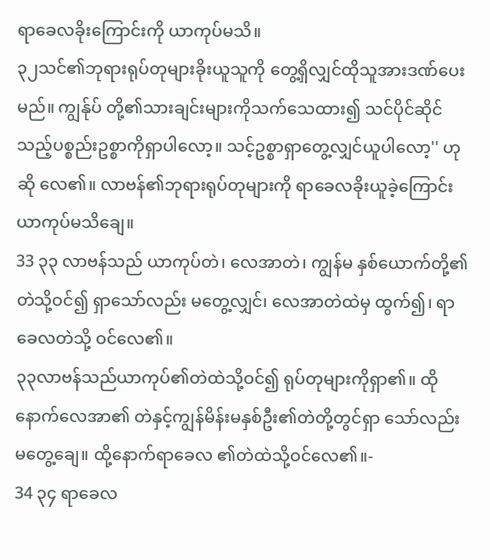ရာခေလခိုးကြောင်းကို ယာကုပ်မသိ။
၃၂သင်၏ဘုရားရုပ်တုများခိုးယူသူကို တွေ့ရှိလျှင်ထိုသူအားဒဏ်ပေးမည်။ ကျွန်ုပ် တို့၏သားချင်းများကိုသက်သေထား၍ သင်ပိုင်ဆိုင်သည့်ပစ္စည်းဥစ္စာကိုရှာပါလော့။ သင့်ဥစ္စာရှာတွေ့လျှင်ယူပါလော့'' ဟုဆို လေ၏။ လာဗန်၏ဘုရားရုပ်တုများကို ရာခေလခိုးယူခဲ့ကြောင်းယာကုပ်မသိချေ။
33 ၃၃ လာဗန်သည် ယာကုပ်တဲ၊ လေအာတဲ၊ ကျွန်မ နှစ်ယောက်တို့၏ တဲသို့ဝင်၍ ရှာသော်လည်း မတွေ့လျှင်၊ လေအာတဲထဲမှ ထွက်၍၊ ရာခေလတဲသို့ ဝင်လေ၏။
၃၃လာဗန်သည်ယာကုပ်၏တဲထဲသို့ဝင်၍ ရုပ်တုများကိုရှာ၏။ ထိုနောက်လေအာ၏ တဲနှင့်ကျွန်မိန်းမနှစ်ဦး၏တဲတို့တွင်ရှာ သော်လည်းမတွေ့ချေ။ ထို့နောက်ရာခေလ ၏တဲထဲသို့ဝင်လေ၏။-
34 ၃၄ ရာခေလ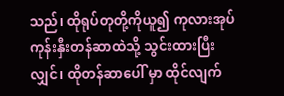သည်၊ ထိုရုပ်တုတို့ကိုယူ၍ ကုလားအုပ် ကုန်းနှီးတန်ဆာထဲသို့ သွင်းထားပြီးလျှင်၊ ထိုတန်ဆာပေါ် မှာ ထိုင်လျက်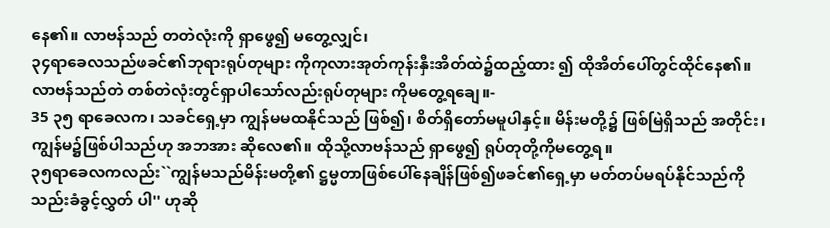နေ၏။ လာဗန်သည် တတဲလုံးကို ရှာဖွေ၍ မတွေ့လျှင်၊
၃၄ရာခေလသည်ဖခင်၏ဘုရားရုပ်တုများ ကိုကုလားအုတ်ကုန်းနှီးအိတ်ထဲ၌ထည့်ထား ၍ ထိုအိတ်ပေါ်တွင်ထိုင်နေ၏။ လာဗန်သည်တဲ တစ်တဲလုံးတွင်ရှာပါသော်လည်းရုပ်တုများ ကိုမတွေ့ရချေ။-
35 ၃၅ ရာခေလက၊ သခင်ရှေ့မှာ ကျွန်မမထနိုင်သည် ဖြစ်၍၊ စိတ်ရှိတော်မမူပါနှင့်။ မိန်းမတို့၌ ဖြစ်မြဲရှိသည် အတိုင်း၊ ကျွန်မ၌ဖြစ်ပါသည်ဟု အဘအား ဆိုလေ၏။ ထိုသို့လာဗန်သည် ရှာဖွေ၍ ရုပ်တုတို့ကိုမတွေ့ရ။
၃၅ရာခေလကလည်း``ကျွန်မသည်မိန်းမတို့၏ ဋ္ဌမ္မတာဖြစ်ပေါ်နေချိန်ဖြစ်၍ဖခင်၏ရှေ့မှာ မတ်တပ်မရပ်နိုင်သည်ကိုသည်းခံခွင့်လွှတ် ပါ'' ဟုဆို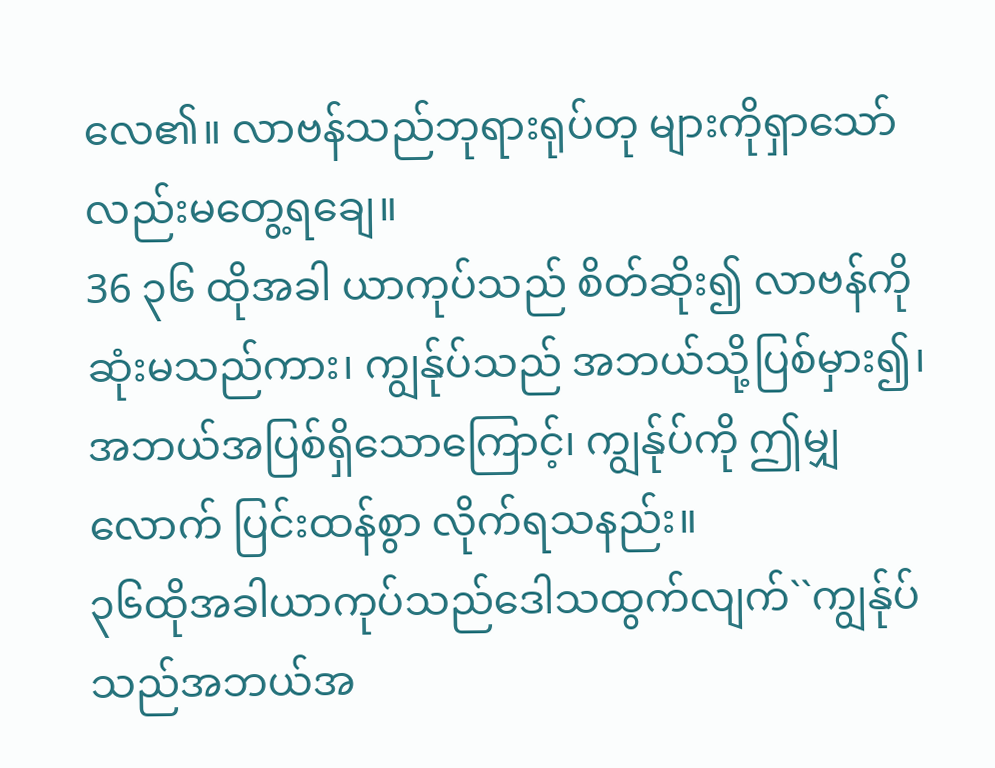လေ၏။ လာဗန်သည်ဘုရားရုပ်တု များကိုရှာသော်လည်းမတွေ့ရချေ။
36 ၃၆ ထိုအခါ ယာကုပ်သည် စိတ်ဆိုး၍ လာဗန်ကို ဆုံးမသည်ကား၊ ကျွန်ုပ်သည် အဘယ်သို့ပြစ်မှား၍၊ အဘယ်အပြစ်ရှိသောကြောင့်၊ ကျွန်ုပ်ကို ဤမျှလောက် ပြင်းထန်စွာ လိုက်ရသနည်း။
၃၆ထိုအခါယာကုပ်သည်ဒေါသထွက်လျက်``ကျွန်ုပ် သည်အဘယ်အ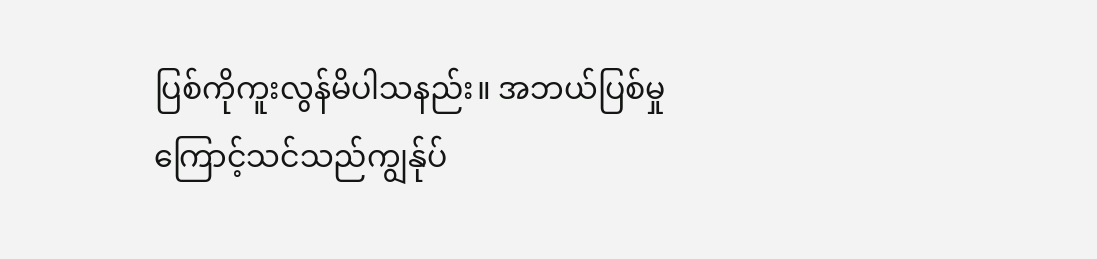ပြစ်ကိုကူးလွန်မိပါသနည်း။ အဘယ်ပြစ်မှုကြောင့်သင်သည်ကျွန်ုပ်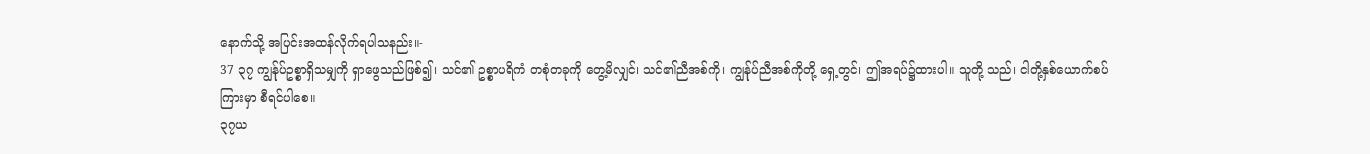နောက်သို့ အပြင်းအထန်လိုက်ရပါသနည်း။-
37 ၃၇ ကျွန်ုပ်ဥစ္စာရှိသမျှကို ရှာဖွေသည်ဖြစ်၍၊ သင်၏ ဥစ္စာပရိကံ တစုံတခုကို တွေ့မိလျှင်၊ သင်၏ညီအစ်ကို၊ ကျွန်ုပ်ညီအစ်ကိုတို့ ရှေ့တွင်၊ ဤအရပ်၌ထားပါ။ သူတို့ သည်၊ ငါတို့နှစ်ယောက်စပ်ကြားမှာ စီရင်ပါစေ။
၃၇ယ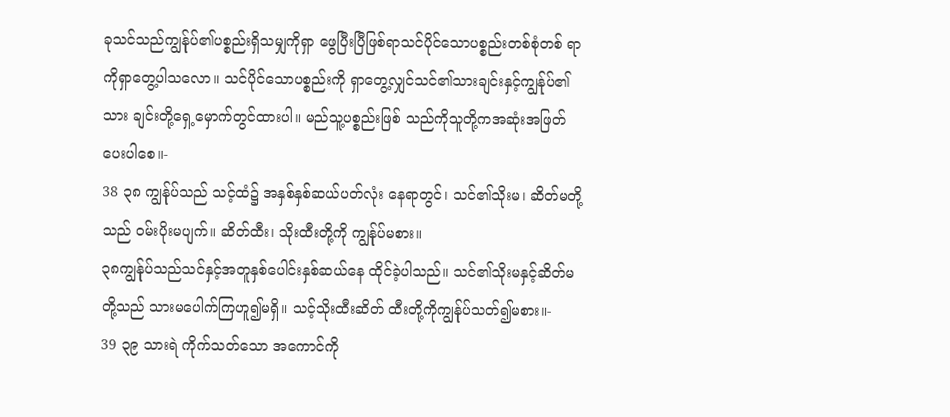ခုသင်သည်ကျွန်ုပ်၏ပစ္စည်းရှိသမျှကိုရှာ ဖွေပြီးပြီဖြစ်ရာသင်ပိုင်သောပစ္စည်းတစ်စုံတစ် ရာကိုရှာတွေ့ပါသလော။ သင်ပိုင်သောပစ္စည်းကို ရှာတွေ့လျှင်သင်၏သားချင်းနှင့်ကျွန်ုပ်၏သား ချင်းတို့ရှေ့မှောက်တွင်ထားပါ။ မည်သူ့ပစ္စည်းဖြစ် သည်ကိုသူတို့ကအဆုံးအဖြတ်ပေးပါစေ။-
38 ၃၈ ကျွန်ုပ်သည် သင့်ထံ၌ အနှစ်နှစ်ဆယ်ပတ်လုံး နေရာတွင်၊ သင်၏သိုးမ၊ ဆိတ်မတို့သည် ဝမ်းပိုးမပျက်။ ဆိတ်ထီး၊ သိုးထီးတို့ကို ကျွန်ုပ်မစား။
၃၈ကျွန်ုပ်သည်သင်နှင့်အတူနှစ်ပေါင်းနှစ်ဆယ်နေ ထိုင်ခဲ့ပါသည်။ သင်၏သိုးမနှင့်ဆိတ်မတို့သည် သားမပေါက်ကြဟူ၍မရှိ။ သင့်သိုးထီးဆိတ် ထီးတို့ကိုကျွန်ုပ်သတ်၍မစား။-
39 ၃၉ သားရဲ ကိုက်သတ်သော အကောင်ကို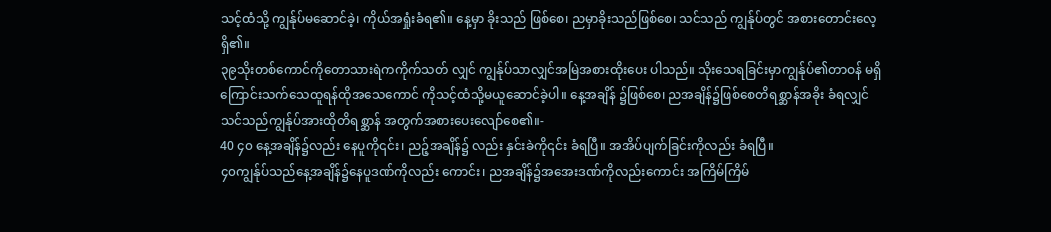သင့်ထံသို့ ကျွန်ုပ်မဆောင်ခဲ့၊ ကိုယ်အရှုံးခံရ၏။ နေ့မှာ ခိုးသည် ဖြစ်စေ၊ ညမှာခိုးသည်ဖြစ်စေ၊ သင်သည် ကျွန်ုပ်တွင် အစားတောင်းလေ့ရှိ၏။
၃၉သိုးတစ်ကောင်ကိုတောသားရဲကကိုက်သတ် လျှင် ကျွန်ုပ်သာလျှင်အမြဲအစားထိုးပေး ပါသည်။ သိုးသေရခြင်းမှာကျွန်ုပ်၏တာဝန် မရှိကြောင်းသက်သေထူရန်ထိုအသေကောင် ကိုသင့်ထံသို့မယူဆောင်ခဲ့ပါ။ နေ့အချိန် ၌ဖြစ်စေ၊ ညအချိန်၌ဖြစ်စေတိရစ္ဆာန်အခိုး ခံရလျှင်သင်သည်ကျွန်ုပ်အားထိုတိရစ္ဆာန် အတွက်အစားပေးလျော်စေ၏။-
40 ၄၀ နေ့အချိန်၌လည်း နေပူကို၎င်း၊ ညဉ့်အချိန်၌ လည်း နှင်းခဲကို၎င်း ခံရပြီ။ အအိပ်ပျက်ခြင်းကိုလည်း ခံရပြီ။
၄၀ကျွန်ုပ်သည်နေ့အချိန်၌နေပူဒဏ်ကိုလည်း ကောင်း၊ ညအချိန်၌အအေးဒဏ်ကိုလည်းကောင်း အကြိမ်ကြိမ်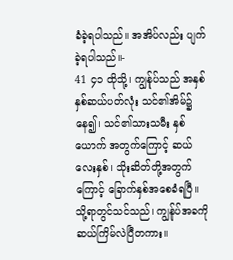ခံခဲ့ရပါသည်။ အအိပ်လည်း ပျက်ခဲ့ရပါသည်။-
41 ၄၁ ထိုသို့၊ ကျွန်ုပ်သည် အနှစ်နှစ်ဆယ်ပတ်လုံး သင်၏အိမ်၌ နေ၍၊ သင်၏သားသမီး နှစ်ယောက် အတွက်ကြောင့် ဆယ်လေးနှစ်၊ သိုးဆိတ်တို့အတွက် ကြောင့် ခြောက်နှစ်အစေခံရပြီ။ သို့ရာတွင်သင်သည်၊ ကျွန်ုပ်အခကို ဆယ်ကြိမ်လဲပြီတကား။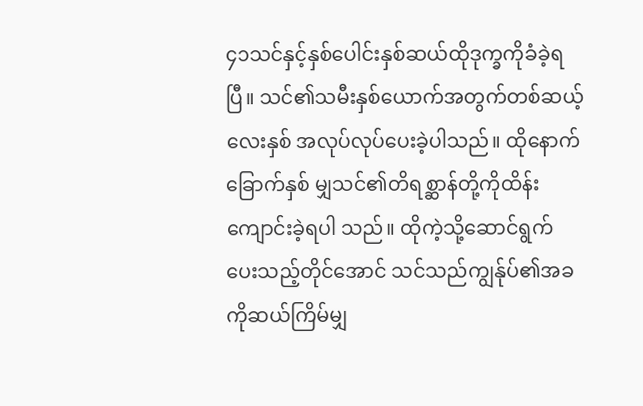၄၁သင်နှင့်နှစ်ပေါင်းနှစ်ဆယ်ထိုဒုက္ခကိုခံခဲ့ရပြီ။ သင်၏သမီးနှစ်ယောက်အတွက်တစ်ဆယ့်လေးနှစ် အလုပ်လုပ်ပေးခဲ့ပါသည်။ ထိုနောက်ခြောက်နှစ် မျှသင်၏တိရစ္ဆာန်တို့ကိုထိန်းကျောင်းခဲ့ရပါ သည်။ ထိုကဲ့သို့ဆောင်ရွက်ပေးသည့်တိုင်အောင် သင်သည်ကျွန်ုပ်၏အခကိုဆယ်ကြိမ်မျှ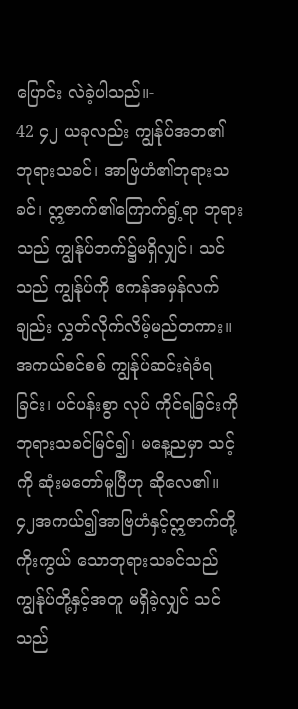ပြောင်း လဲခဲ့ပါသည်။-
42 ၄၂ ယခုလည်း ကျွန်ုပ်အဘ၏ ဘုရားသခင်၊ အာဗြဟံ၏ဘုရားသခင်၊ ဣဇာက်၏ကြောက်ရွံ့ရာ ဘုရား သည် ကျွန်ုပ်ဘက်၌မရှိလျှင်၊ သင်သည် ကျွန်ုပ်ကို ဧကန်အမှန်လက်ချည်း လွှတ်လိုက်လိမ့်မည်တကား။ အကယ်စင်စစ် ကျွန်ုပ်ဆင်းရဲခံရခြင်း၊ ပင်ပန်းစွာ လုပ် ကိုင်ရခြင်းကို ဘုရားသခင်မြင်၍၊ မနေ့ညမှာ သင့်ကို ဆုံးမတော်မူပြီဟု ဆိုလေ၏။
၄၂အကယ်၍အာဗြဟံနှင့်ဣဇာက်တို့ကိုးကွယ် သောဘုရားသခင်သည်ကျွန်ုပ်တို့နှင့်အတူ မရှိခဲ့လျှင် သင်သည်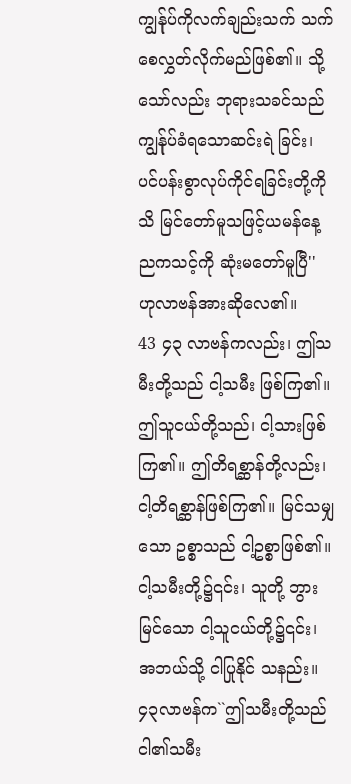ကျွန်ုပ်ကိုလက်ချည်းသက် သက်စေလွှတ်လိုက်မည်ဖြစ်၏။ သို့သော်လည်း ဘုရားသခင်သည်ကျွန်ုပ်ခံရသောဆင်းရဲ ခြင်း၊ ပင်ပန်းစွာလုပ်ကိုင်ရခြင်းတို့ကိုသိ မြင်တော်မူသဖြင့်ယမန်နေ့ညကသင့်ကို ဆုံးမတော်မူပြီ'' ဟုလာဗန်အားဆိုလေ၏။
43 ၄၃ လာဗန်ကလည်း၊ ဤသမီးတို့သည် ငါ့သမီး ဖြစ်ကြ၏။ ဤသူငယ်တို့သည်၊ ငါ့သားဖြစ်ကြ၏။ ဤတိရစ္ဆာန်တို့လည်း၊ ငါ့တိရစ္ဆာန်ဖြစ်ကြ၏။ မြင်သမျှ သော ဥစ္စာသည် ငါ့ဥစ္စာဖြစ်၏။ ငါ့သမီးတို့၌၎င်း၊ သူတို့ ဘွားမြင်သော ငါ့သူငယ်တို့၌၎င်း၊ အဘယ်သို့ ငါပြုနိုင် သနည်း။
၄၃လာဗန်က``ဤသမီးတို့သည်ငါ၏သမီး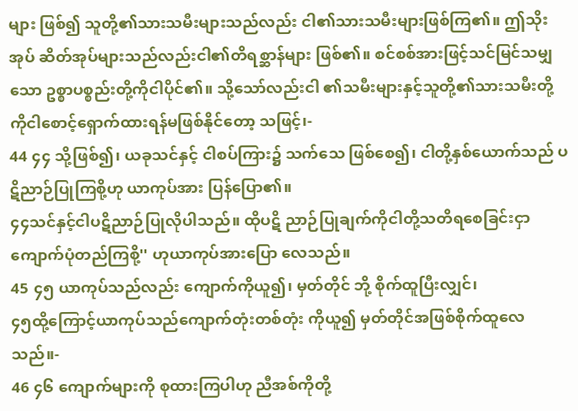များ ဖြစ်၍ သူတို့၏သားသမီးများသည်လည်း ငါ၏သားသမီးများဖြစ်ကြ၏။ ဤသိုးအုပ် ဆိတ်အုပ်များသည်လည်းငါ၏တိရစ္ဆာန်များ ဖြစ်၏။ စင်စစ်အားဖြင့်သင်မြင်သမျှသော ဥစ္စာပစ္စည်းတို့ကိုငါပိုင်၏။ သို့သော်လည်းငါ ၏သမီးများနှင့်သူတို့၏သားသမီးတို့ ကိုငါစောင့်ရှောက်ထားရန်မဖြစ်နိုင်တော့ သဖြင့်၊-
44 ၄၄ သို့ဖြစ်၍၊ ယခုသင်နှင့် ငါစပ်ကြား၌ သက်သေ ဖြစ်စေ၍၊ ငါတို့နှစ်ယောက်သည် ပဋိညာဉ်ပြုကြစို့ဟု ယာကုပ်အား ပြန်ပြော၏။
၄၄သင်နှင့်ငါပဋိညာဉ်ပြုလိုပါသည်။ ထိုပဋိ ညာဉ်ပြုချက်ကိုငါတို့သတိရစေခြင်းငှာ ကျောက်ပုံတည်ကြစို့'' ဟုယာကုပ်အားပြော လေသည်။
45 ၄၅ ယာကုပ်သည်လည်း ကျောက်ကိုယူ၍၊ မှတ်တိုင် ဘို့ စိုက်ထူပြီးလျှင်၊
၄၅ထို့ကြောင့်ယာကုပ်သည်ကျောက်တုံးတစ်တုံး ကိုယူ၍ မှတ်တိုင်အဖြစ်စိုက်ထူလေသည်။-
46 ၄၆ ကျောက်များကို စုထားကြပါဟု ညီအစ်ကိုတို့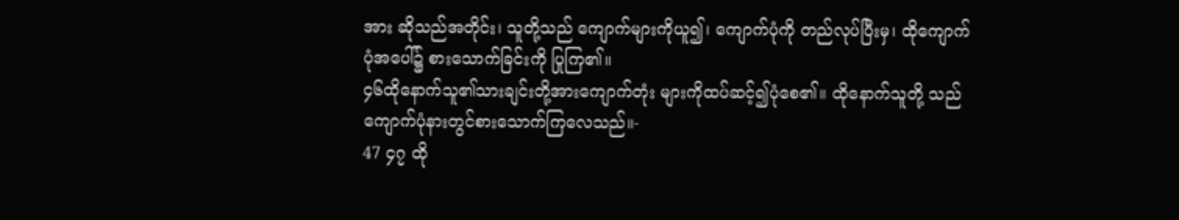အား ဆိုသည်အတိုင်း၊ သူတို့သည် ကျောက်များကိုယူ၍၊ ကျောက်ပုံကို တည်လုပ်ပြီးမှ၊ ထိုကျောက်ပုံအပေါ်၌ စားသောက်ခြင်းကို ပြုကြ၏။
၄၆ထိုနောက်သူ၏သားချင်းတို့အားကျောက်တုံး များကိုထပ်ဆင့်၍ပုံစေ၏။ ထိုနောက်သူတို့ သည်ကျောက်ပုံနားတွင်စားသောက်ကြလေသည်။-
47 ၄၇ ထို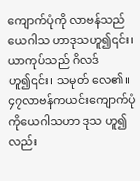ကျောက်ပုံကို လာဗန်သည် ယေဂါသ ဟာဒုသဟူ၍၎င်း၊ ယာကုပ်သည် ဂိလဒ်ဟူ၍၎င်း၊ သမုတ် လေ၏။
၄၇လာဗန်ကယင်းကျောက်ပုံကိုယေဂါသဟာ ဒုသ ဟူ၍လည်း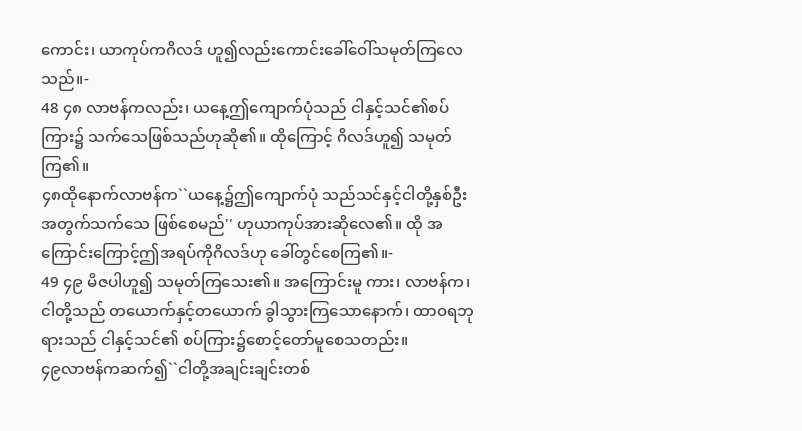ကောင်း၊ ယာကုပ်ကဂိလဒ် ဟူ၍လည်းကောင်းခေါ်ဝေါ်သမုတ်ကြလေ သည်။-
48 ၄၈ လာဗန်ကလည်း၊ ယနေ့ဤကျောက်ပုံသည် ငါနှင့်သင်၏စပ်ကြား၌ သက်သေဖြစ်သည်ဟုဆို၏။ ထိုကြောင့် ဂိလဒ်ဟူ၍ သမုတ်ကြ၏။
၄၈ထိုနောက်လာဗန်က``ယနေ့၌ဤကျောက်ပုံ သည်သင်နှင့်ငါတို့နှစ်ဦးအတွက်သက်သေ ဖြစ်စေမည်'' ဟုယာကုပ်အားဆိုလေ၏။ ထို အကြောင်းကြောင့်ဤအရပ်ကိုဂိလဒ်ဟု ခေါ်တွင်စေကြ၏။-
49 ၄၉ မိဇပါဟူ၍ သမုတ်ကြသေး၏။ အကြောင်းမူ ကား၊ လာဗန်က၊ ငါတို့သည် တယောက်နှင့်တယောက် ခွါသွားကြသောနောက်၊ ထာဝရဘုရားသည် ငါနှင့်သင်၏ စပ်ကြား၌စောင့်တော်မူစေသတည်း။
၄၉လာဗန်ကဆက်၍``ငါတို့အချင်းချင်းတစ်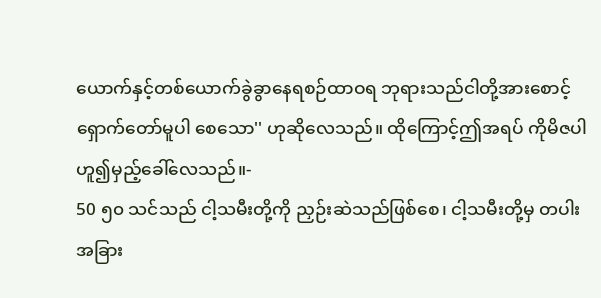ယောက်နှင့်တစ်ယောက်ခွဲခွာနေရစဉ်ထာဝရ ဘုရားသည်ငါတို့အားစောင့်ရှောက်တော်မူပါ စေသော'' ဟုဆိုလေသည်။ ထိုကြောင့်ဤအရပ် ကိုမိဇပါဟူ၍မှည့်ခေါ်လေသည်။-
50 ၅၀ သင်သည် ငါ့သမီးတို့ကို ညှဉ်းဆဲသည်ဖြစ်စေ၊ ငါ့သမီးတို့မှ တပါးအခြား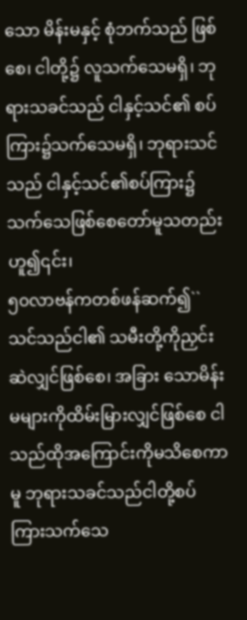သော မိန်းမနှင့် စုံဘက်သည် ဖြစ်စေ၊ ငါတို့၌ လူသက်သေမရှိ၊ ဘုရားသခင်သည် ငါနှင့်သင်၏ စပ်ကြား၌သက်သေမရှိ၊ ဘုရားသင်သည် ငါနှင့်သင်၏စပ်ကြား၌ သက်သေဖြစ်စေတော်မူသတည်း ဟူ၍၎င်း၊
၅၀လာဗန်ကတစ်ဖန်ဆက်၍``သင်သည်ငါ၏ သမီးတို့ကိုညှင်းဆဲလျှင်ဖြစ်စေ၊ အခြား သောမိန်းမများကိုထိမ်းမြားလျှင်ဖြစ်စေ ငါသည်ထိုအကြောင်းကိုမသိစေကာမူ ဘုရားသခင်သည်ငါတို့စပ်ကြားသက်သေ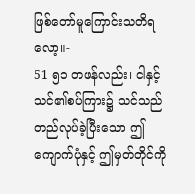ဖြစ်တော်မူကြောင်းသတိရလော့။-
51 ၅၁ တဖန်လည်း၊ ငါနှင့်သင်၏စပ်ကြား၌ သင်သည် တည်လုပ်ခဲ့ပြီးသော ဤကျောက်ပုံနှင့် ဤမှတ်တိုင်ကို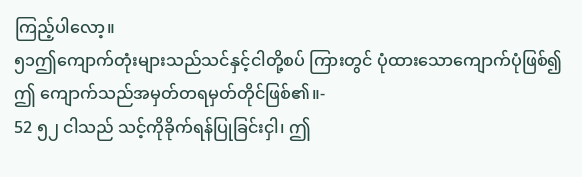ကြည့်ပါလော့။
၅၁ဤကျောက်တုံးများသည်သင်နှင့်ငါတို့စပ် ကြားတွင် ပုံထားသောကျောက်ပုံဖြစ်၍ဤ ကျောက်သည်အမှတ်တရမှတ်တိုင်ဖြစ်၏။-
52 ၅၂ ငါသည် သင့်ကိုခိုက်ရန်ပြုခြင်းငှါ၊ ဤ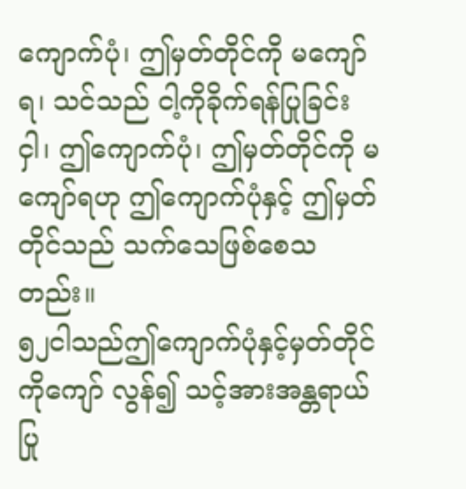ကျောက်ပုံ၊ ဤမှတ်တိုင်ကို မကျော်ရ၊ သင်သည် ငါ့ကိုခိုက်ရန်ပြုခြင်း ငှါ၊ ဤကျောက်ပုံ၊ ဤမှတ်တိုင်ကို မကျော်ရဟု ဤကျောက်ပုံနှင့် ဤမှတ်တိုင်သည် သက်သေဖြစ်စေသ တည်း။
၅၂ငါသည်ဤကျောက်ပုံနှင့်မှတ်တိုင်ကိုကျော် လွန်၍ သင့်အားအန္တရာယ်ပြု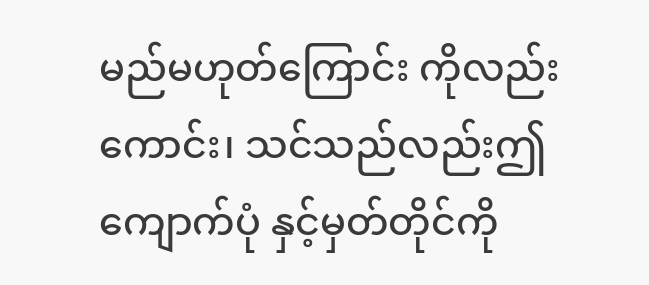မည်မဟုတ်ကြောင်း ကိုလည်းကောင်း၊ သင်သည်လည်းဤကျောက်ပုံ နှင့်မှတ်တိုင်ကို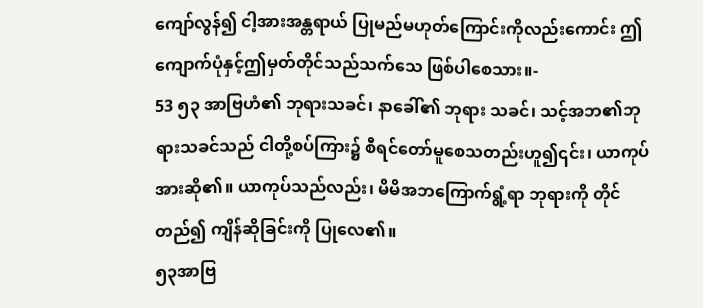ကျော်လွန်၍ ငါ့အားအန္တရာယ် ပြုမည်မဟုတ်ကြောင်းကိုလည်းကောင်း ဤ ကျောက်ပုံနှင့်ဤမှတ်တိုင်သည်သက်သေ ဖြစ်ပါစေသား။-
53 ၅၃ အာဗြဟံ၏ ဘုရားသခင်၊ နာခေါ်၏ ဘုရား သခင်၊ သင့်အဘ၏ဘုရားသခင်သည် ငါတို့စပ်ကြား၌ စီရင်တော်မူစေသတည်းဟူ၍၎င်း၊ ယာကုပ်အားဆို၏။ ယာကုပ်သည်လည်း၊ မိမိအဘကြောက်ရွံ့ရာ ဘုရားကို တိုင်တည်၍ ကျိန်ဆိုခြင်းကို ပြုလေ၏။
၅၃အာဗြ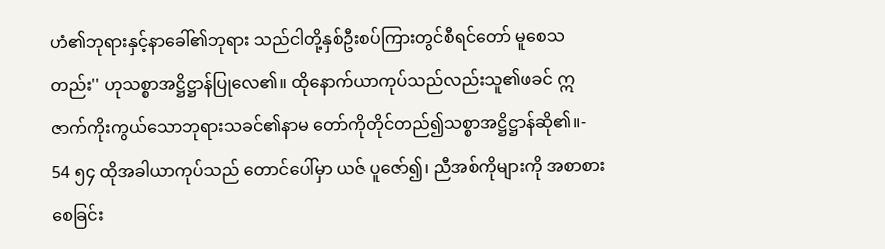ဟံ၏ဘုရားနှင့်နာခေါ်၏ဘုရား သည်ငါတို့နှစ်ဦးစပ်ကြားတွင်စီရင်တော် မူစေသတည်း'' ဟုသစ္စာအဋ္ဌိဋ္ဌာန်ပြုလေ၏။ ထိုနောက်ယာကုပ်သည်လည်းသူ၏ဖခင် ဣဇာက်ကိုးကွယ်သောဘုရားသခင်၏နာမ တော်ကိုတိုင်တည်၍သစ္စာအဋ္ဌိဋ္ဌာန်ဆို၏။-
54 ၅၄ ထိုအခါယာကုပ်သည် တောင်ပေါ်မှာ ယဇ် ပူဇော်၍၊ ညီအစ်ကိုများကို အစာစားစေခြင်း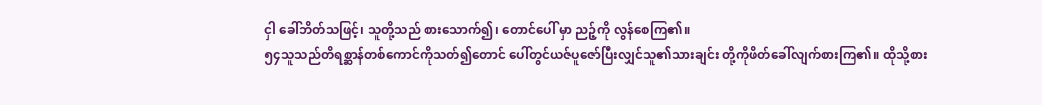ငှါ ခေါ်ဘိတ်သဖြင့်၊ သူတို့သည် စားသောက်၍၊ တောင်ပေါ် မှာ ညဉ့်ကို လွန်စေကြ၏။
၅၄သူသည်တိရစ္ဆာန်တစ်ကောင်ကိုသတ်၍တောင် ပေါ်တွင်ယဇ်ပူဇော်ပြီးလျှင်သူ၏သားချင်း တို့ကိုဖိတ်ခေါ်လျက်စားကြ၏။ ထိုသို့စား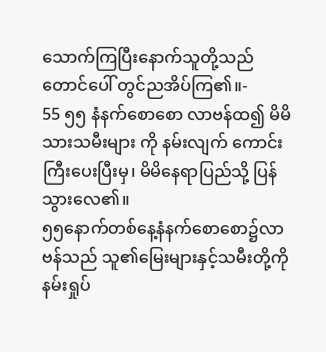သောက်ကြပြီးနောက်သူတို့သည်တောင်ပေါ် တွင်ညအိပ်ကြ၏။-
55 ၅၅ နံနက်စောစော လာဗန်ထ၍ မိမိသားသမီးများ ကို နမ်းလျက် ကောင်းကြီးပေးပြီးမှ၊ မိမိနေရာပြည်သို့ ပြန်သွားလေ၏။
၅၅နောက်တစ်နေ့နံနက်စောစော၌လာဗန်သည် သူ၏မြေးများနှင့်သမီးတို့ကိုနမ်းရှုပ်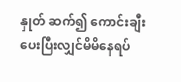နှုတ် ဆက်၍ ကောင်းချီးပေးပြီးလျှင်မိမိနေရပ်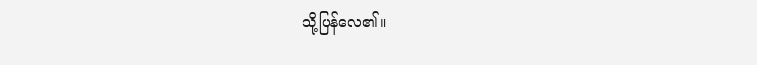သို့ပြန်လေ၏။